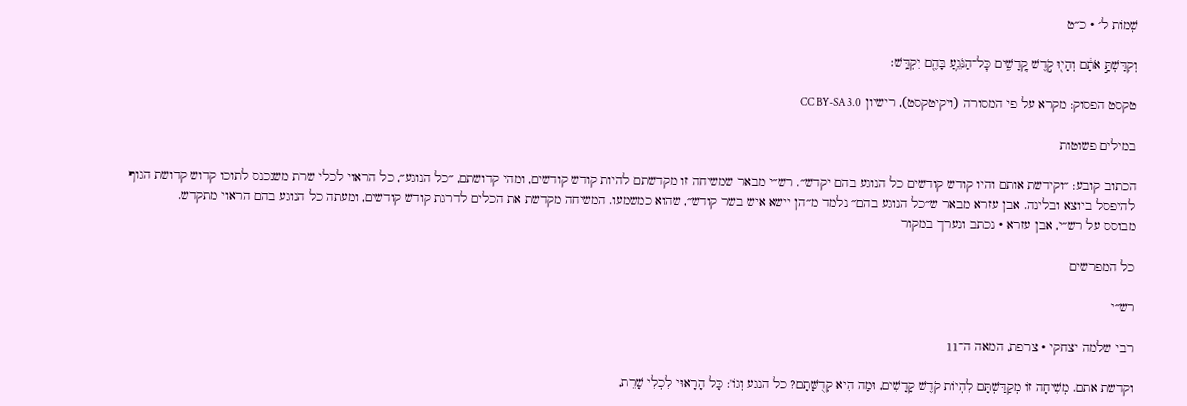שְׁמוֹת ל׳ · כ״ט

וְקִדַּשְׁתָּ֣ אֹתָ֔ם וְהָי֖וּ קֹ֣דֶשׁ קׇֽדָשִׁ֑ים כׇּל־הַנֹּגֵ֥עַ בָּהֶ֖ם יִקְדָּֽשׁ׃

טקסט הפסוק: מקרא על פי המסורה (ויקיטקסט), רישיון CC BY-SA 3.0

במילים פשוטות

הכתוב קובע: ״וקידשת אותם והיו קודש קודשים כל הנוגע בהם יקדש״. רש״י מבאר שמשיחה זו מקדשתם להיות קודש קודשים, ומהי קדושתם, ״כל הנוגע״, כל הראוי לכלי שרת משנכנס לתוכו קדוש קדושת הגוף להיפסל ביוצא ובלינה. אבן עזרא מבאר ש״כל הנוגע בהם״ נלמד מ״הן יישא איש בשר קודש״, שהוא כמשמעו. המשיחה מקדשת את הכלים לדרגת קודש קודשים, ומעתה כל הנוגע בהם הראוי מתקדש.
מבוסס על רש״י, אבן עזרא · נכתב ונערך במקור

כל המפרשים

רש״י

רבי שלמה יצחקי · צרפת, המאה ה־11

וקדשת אתם. מְשִׁיחָה זוֹ מְקַדַּשְׁתָּם לִהְיוֹת קֹדֶשׁ קָדָשִׁים, וּמַה הִיא קְדֻשָּׁתָם? כל הנגע וְגוֹ': כָּל הָרָאוּי לִכְלִי שָׁרֵת,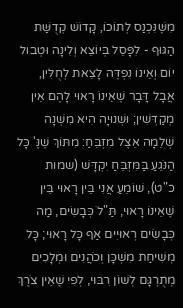מִשֶּׁנִּכְנַס לְתוֹכוֹ, קָדוֹשׁ קְדֻשַּׁת הַגּוּף - לִפָּסֵל בְּיוֹצֵא וְלִינָה וּטְבוּל יוֹם וְאֵינוֹ נִפְדֶּה לָצֵאת לְחֻלִּין, אֲבָל דָּבָר שֶׁאֵינוֹ רָאוּי לָהֶם אֵין מְקַדְּשִׁין; וּשְׁנוּיָה הִיא מִשְׁנָה שְׁלֵמָה אֵצֶל מִזְבֵּחַ: מִתּוֹךְ שֶׁנֶּ' כָּל הַנֹּגֵעַ בַּמִּזְבֵּחַ יִקְדָּשׁ (שמות כ"ט), שׁוֹמֵעַ אֲנִי בֵּין רָאוּי בֵּין שֶׁאֵינוֹ רָאוּי, תַּ"לֹ כְּבָשִׂים, מַה כְּבָשִׂים רְאוּיִים אַף כָּל רָאוּי; כָּל מְשִׁיחַת מִשְׁכָּן וְכֹהֲנִים וּמְלָכִים מְתֻרְגָּם לְשׁוֹן רִבּוּי, לְפִי שֶׁאֵין צֹרֶךְ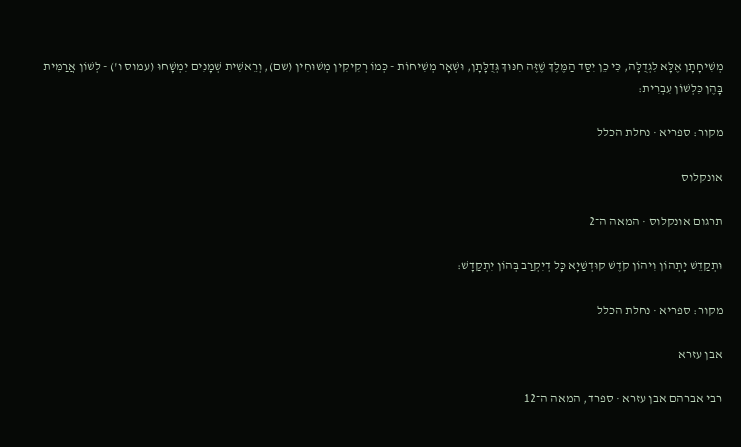מְשִׁיחָתָן אֶלָּא לִגְדֻלָּה, כִּי כֵן יִסַּד הַמֶּלֶךְ שֶׁזֶּה חִנּוּךְ גְּדֻלָּתָן, וּשְׁאָר מְשִׁיחוֹת - כְּמוֹ רְקִיקִין מְשׁוּחִין (שם), וְרֵאשִׁית שְׁמָנִים יִמְשָׁחוּ (עמוס ו') - לְשׁוֹן אֲרַמִּית בָּהֶן כִּלְשׁוֹן עִבְרִית:

מקור: ספריא · נחלת הכלל

אונקלוס

תרגום אונקלוס · המאה ה־2

וּתְקַדֵשׁ יָתְהוֹן וִיהוֹן קֹדֶשׁ קוּדְשַׁיָא כָּל דְיִקְרַב בְּהוֹן יִתְקַדָשׁ:

מקור: ספריא · נחלת הכלל

אבן עזרא

רבי אברהם אבן עזרא · ספרד, המאה ה־12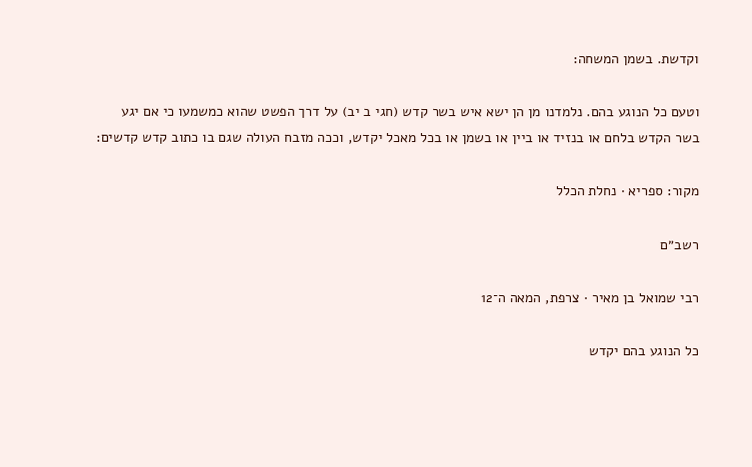וקדשת. בשמן המשחה:

וטעם כל הנוגע בהם. נלמדנו מן הן ישא איש בשר קדש (חגי ב יב) על דרך הפשט שהוא כמשמעו כי אם יגע בשר הקדש בלחם או בנזיד או ביין או בשמן או בכל מאכל יקדש, וככה מזבח העולה שגם בו כתוב קדש קדשים:

מקור: ספריא · נחלת הכלל

רשב״ם

רבי שמואל בן מאיר · צרפת, המאה ה־12

כל הנוגע בהם יקדש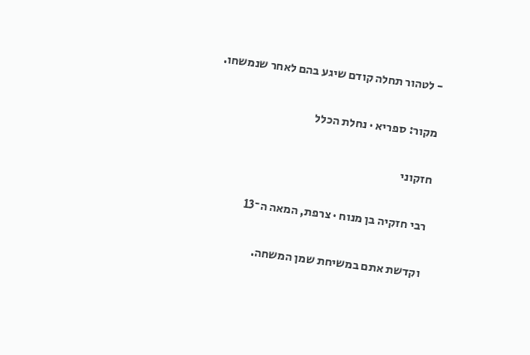- לטהור תחלה קודם שיגע בהם לאחר שנמשחו.

מקור: ספריא · נחלת הכלל

חזקוני

רבי חזקיה בן מנוח · צרפת, המאה ה־13

וקדשת אתם במשיחת שמן המשחה.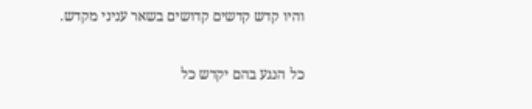והיו קדש קדשים קדושים בשאר עניני מקדש.

כל הנגע בהם יקדש כל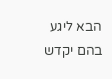הבא ליגע בהם יקדש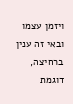ויזמן עצמו ובאי זה ענין ברחיצה, דוגמת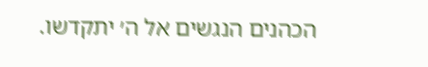הכהנים הנגשים אל ה׳ יתקדשו.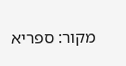מקור: ספריא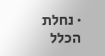· נחלת הכלל